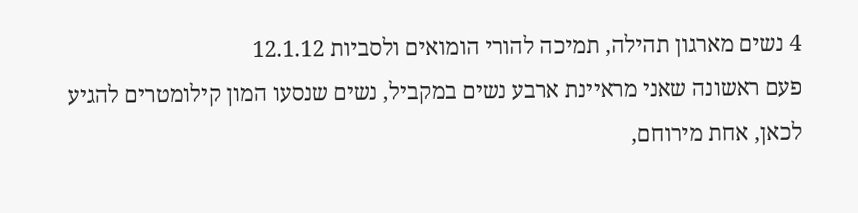4 נשים מארגון תהילה, תמיכה להורי הומואים ולסביות 12.1.12
פעם ראשונה שאני מראיינת ארבע נשים במקביל, נשים שנסעו המון קילומטרים להגיע לכאן, אחת מירוחם,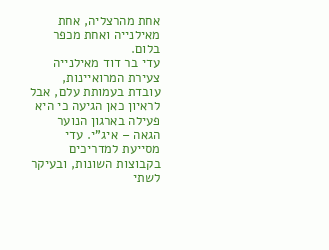אחת מהרצליה, אחת מאילנייה ואחת מכפר בלום.
עדי בר דוד מאילנייה צעירת המרואיינות, עובדת בעמותת עלם, אבל לראיון כאן הגיעה כי היא פעילה בארגון הנוער הגאה – איג"י. עדי מסייעת למדריכים בקבוצות השונות, ובעיקר לשתי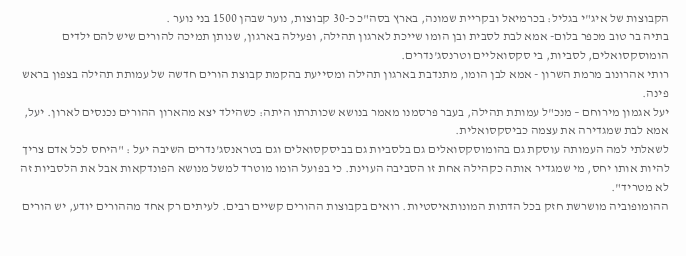הקבוצות של איג"י בגליל: בכרמיאל ובקריית שמונה, בארץ בסה"כ כ-30 קבוצות, נוער שבהן 1500 בני נוער .
בתיה בר טוב מכפר בלום- אמא לבת לסבית ובן הומו שייכת לארגון תהילה, ופעילה בארגון, שנותן תמיכה להורים שיש להם ילדים הומוסקסואלים, לסביות, בי סקסואליים וטרנסג'נדרים.
רותי אהרונוב מרמת השרון - אמא לבן הומו, מתנדבת בארגון תהילה ומסייעת בהקמת קבוצת הורים חדשה של עמותת תהילה בצפון בראש פינה.
יעל אגמון מירוחם – מנכ"ל עמותת תהילה, בעבר פרסמנו מאמר בנושא שכותרתו היתה: כשהילד יצא מהארון ההורים נכנסים לארון. יעל, אמא לבת שמגדירה את עצמה כביסקסואלית.
לשאלתי למה העמותה עוסקת גם בהומוסקסואלים גם בלסביות גם בביסקסואלים וגם בטראנסג'נדרים השיבה יעל : "היחס לכל אדם צריך להיות אותו יחס, מי שמגדיר אותה כקהילה אחת זו הסביבה העוינת. כי בפועל הומו מוטרד למשל מנושא הפונדקאות אבל את הלסביות זה לא מטריד".
ההומופוביה מושרשת חזק בכל הדתות המונותאיסטיות. רואים בקבוצות ההורים קשיים רבים. לעיתים רק אחד מההורים יודע, יש הורים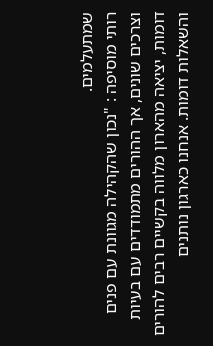שמתעלמים.
רותי מוסיפה : "נכון שהקהילה מגוונת עם פנים וצרכים שונים, אך ההורים מתמודדים עם בעיות דומות, יציאה מהארון מלווה בקשיים רבים להורים והשאלות דומות. אנחנו כארגון נותנים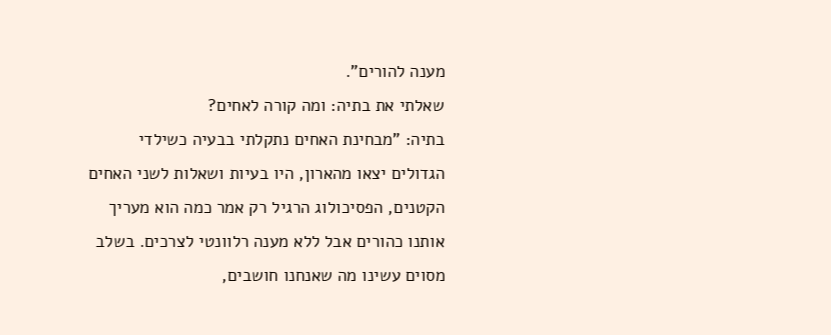מענה להורים".
שאלתי את בתיה: ומה קורה לאחים?
בתיה: "מבחינת האחים נתקלתי בבעיה כשילדי הגדולים יצאו מהארון, היו בעיות ושאלות לשני האחים הקטנים, הפסיכולוג הרגיל רק אמר כמה הוא מעריך אותנו כהורים אבל ללא מענה רלוונטי לצרכים. בשלב מסוים עשינו מה שאנחנו חושבים,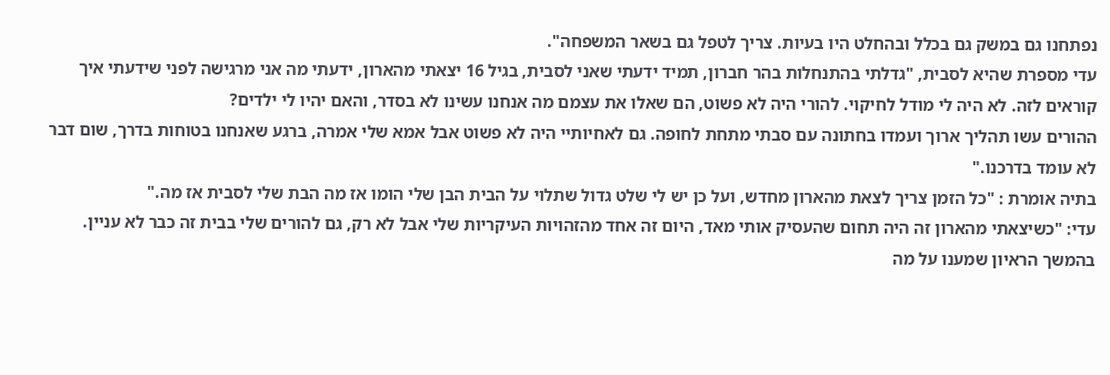נפתחנו גם במשק גם בכלל ובהחלט היו בעיות. צריך לטפל גם בשאר המשפחה".
עדי מספרת שהיא לסבית, "גדלתי בהתנחלות בהר חברון, תמיד ידעתי שאני לסבית, בגיל 16 יצאתי מהארון, ידעתי מה אני מרגישה לפני שידעתי איך קוראים לזה. לא היה לי מודל לחיקוי. להורי היה לא פשוט, הם שאלו את עצמם מה אנחנו עשינו לא בסדר, והאם יהיו לי ילדים?
ההורים עשו תהליך ארוך ועמדו בחתונה עם סבתי מתחת לחופה. גם לאחיותיי היה לא פשוט אבל אמא שלי אמרה, ברגע שאנחנו בטוחות בדרך, שום דבר לא עומד בדרכנו."
בתיה אומרת : "כל הזמן צריך לצאת מהארון מחדש, ועל כן יש לי שלט גדול שתלוי על הבית הבן שלי הומו אז מה הבת שלי לסבית אז מה."
עדי: "כשיצאתי מהארון זה היה תחום שהעסיק אותי מאד, היום זה אחד מהזהויות העיקריות שלי אבל לא רק, גם להורים שלי בבית זה כבר לא עניין.
בהמשך הראיון שמענו על מה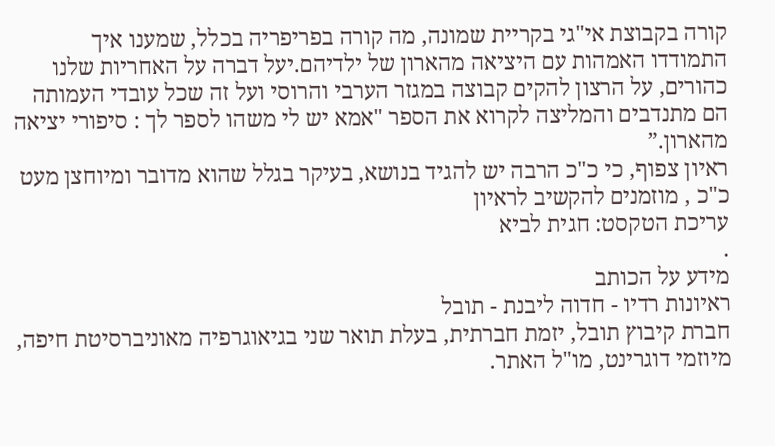קורה בקבוצת אי"גי בקריית שמונה, מה קורה בפריפריה בכלל, שמענו איך התמודדו האמהות עם היציאה מהארון של ילדיהם.יעל דברה על האחריות שלנו כהורים, על הרצון להקים קבוצה במגזר הערבי והרוסי ועל זה שכל עובדי העמותה הם מתנדבים והמליצה לקרוא את הספר "אמא יש לי משהו לספר לך : סיפורי יציאה מהארון.”
ראיון צפוף, כי כ"כ הרבה יש להגיד בנושא, בעיקר בגלל שהוא מדובר ומיוחצן מעט כ"כ , מוזמנים להקשיב לראיון
עריכת הטקסט: חגית לביא
.
מידע על הכותב
ראיונות רדיו - חדוה ליבנת - תובל
חברת קיבוץ תובל, יזמת חברתית, בעלת תואר שני בגיאוגרפיה מאוניברסיטת חיפה, מיוזמי דוגרינט, מו"ל האתר.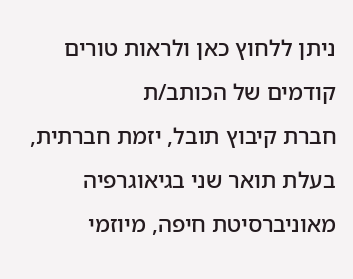ניתן ללחוץ כאן ולראות טורים קודמים של הכותב/ת
חברת קיבוץ תובל, יזמת חברתית, בעלת תואר שני בגיאוגרפיה מאוניברסיטת חיפה, מיוזמי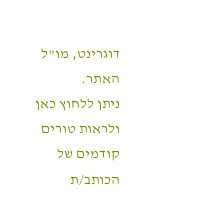דוגרינט, מו"ל האתר.
ניתן ללחוץ כאן ולראות טורים קודמים של הכותב/ת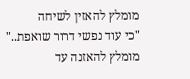מומלץ להאזין לשיחה
"כי עוד נפשי דרור שואפת.." מומלץ להאזנה עד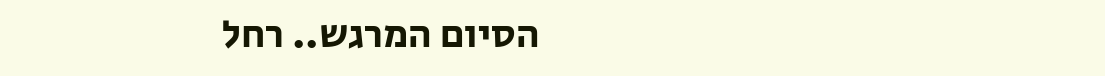הסיום המרגש.. רחל